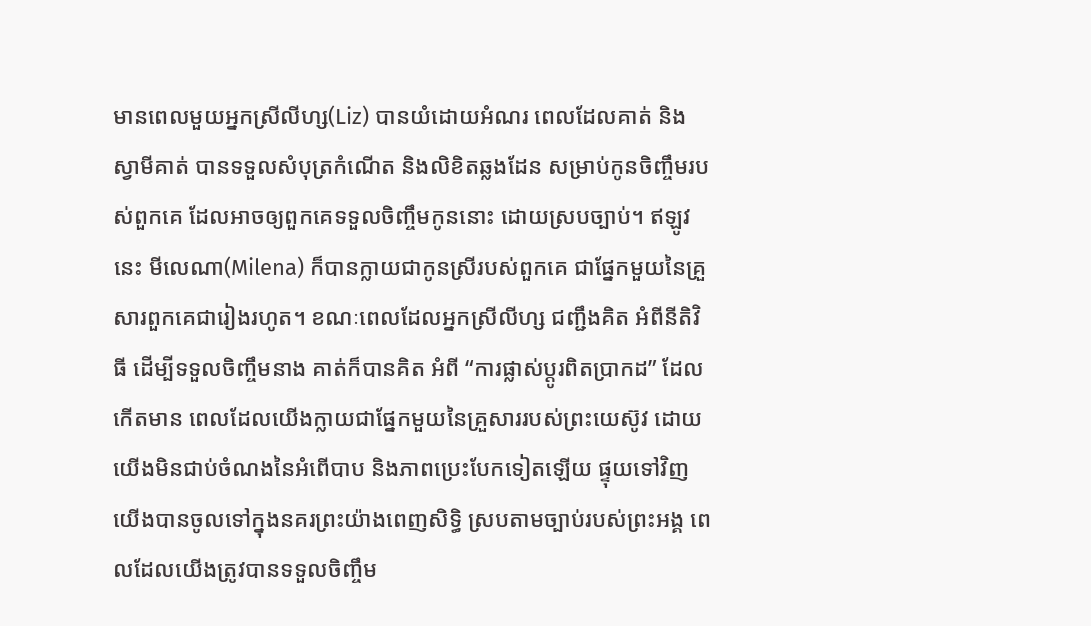មានពេលមួយអ្នកស្រីលីហ្ស(Liz) បានយំដោយអំណរ ពេលដែលគាត់ និងស្វាមីគាត់ បានទទួលសំបុត្រកំណើត និងលិខិតឆ្លងដែន សម្រាប់កូនចិញ្ចឹមរបស់ពួកគេ ដែលអាចឲ្យពួកគេទទួលចិញ្ចឹមកូននោះ ដោយស្របច្បាប់។ ឥឡូវនេះ មីលេណា(Milena) ក៏បានក្លាយជាកូនស្រីរបស់ពួកគេ ជាផ្នែកមួយនៃគ្រួសារពួកគេជារៀងរហូត។ ខណៈពេលដែលអ្នកស្រីលីហ្ស ជញ្ជឹងគិត អំពីនីតិវិធី ដើម្បីទទួលចិញ្ចឹមនាង គាត់ក៏បានគិត អំពី “ការផ្លាស់ប្តូរពិតប្រាកដ” ដែលកើតមាន ពេលដែលយើងក្លាយជាផ្នែកមួយនៃគ្រួសាររបស់ព្រះយេស៊ូវ ដោយយើងមិនជាប់ចំណងនៃអំពើបាប និងភាពប្រេះបែកទៀតឡើយ ផ្ទុយទៅវិញ យើងបានចូលទៅក្នុងនគរព្រះយ៉ាងពេញសិទ្ធិ ស្របតាមច្បាប់របស់ព្រះអង្គ ពេលដែលយើងត្រូវបានទទួលចិញ្ចឹម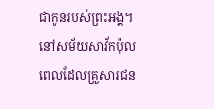ជាកូនរបស់ព្រះអង្គ។
នៅសម័យសាវ័កប៉ុល ពេលដែលគ្រួសារជន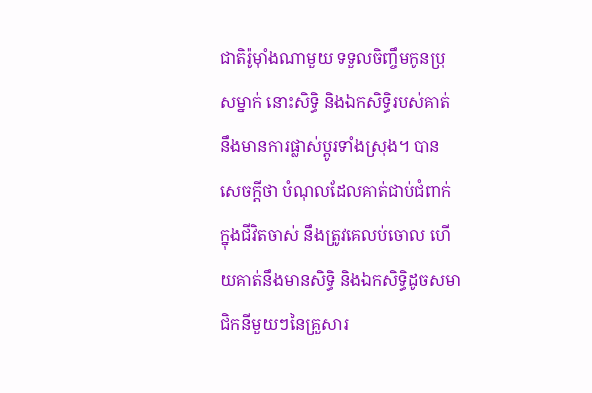ជាតិរ៉ូម៉ាំងណាមួយ ទទួលចិញ្ចឹមកូនប្រុសម្នាក់ នោះសិទ្ធិ និងឯកសិទ្ធិរបស់គាត់ នឹងមានការផ្លាស់ប្តូរទាំងស្រុង។ បានសេចក្តីថា បំណុលដែលគាត់ជាប់ជំពាក់ក្នុងជីវិតចាស់ នឹងត្រូវគេលប់ចោល ហើយគាត់នឹងមានសិទ្ធិ និងឯកសិទ្ធិដូចសមាជិកនីមួយៗនៃគ្រួសារ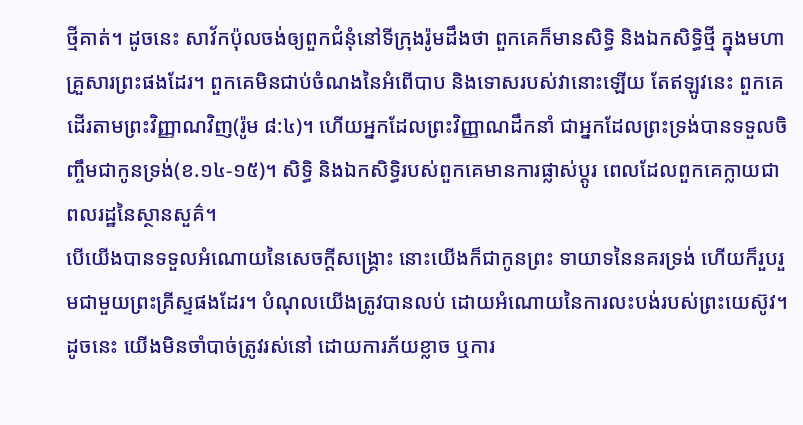ថ្មីគាត់។ ដូចនេះ សាវ័កប៉ុលចង់ឲ្យពួកជំនុំនៅទីក្រុងរ៉ូមដឹងថា ពួកគេក៏មានសិទ្ធិ និងឯកសិទ្ធិថ្មី ក្នុងមហាគ្រួសារព្រះផងដែរ។ ពួកគេមិនជាប់ចំណងនៃអំពើបាប និងទោសរបស់វានោះឡើយ តែឥឡូវនេះ ពួកគេដើរតាមព្រះវិញ្ញាណវិញ(រ៉ូម ៨:៤)។ ហើយអ្នកដែលព្រះវិញ្ញាណដឹកនាំ ជាអ្នកដែលព្រះទ្រង់បានទទួលចិញ្ចឹមជាកូនទ្រង់(ខ.១៤-១៥)។ សិទ្ធិ និងឯកសិទ្ធិរបស់ពួកគេមានការផ្លាស់ប្តូរ ពេលដែលពួកគេក្លាយជាពលរដ្ឋនៃស្ថានសួគ៌។
បើយើងបានទទួលអំណោយនៃសេចក្តីសង្រ្គោះ នោះយើងក៏ជាកូនព្រះ ទាយាទនៃនគរទ្រង់ ហើយក៏រួបរួមជាមួយព្រះគ្រីស្ទផងដែរ។ បំណុលយើងត្រូវបានលប់ ដោយអំណោយនៃការលះបង់របស់ព្រះយេស៊ូវ។ ដូចនេះ យើងមិនចាំបាច់ត្រូវរស់នៅ ដោយការភ័យខ្លាច ឬការ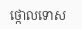ថ្កោលទោស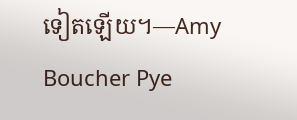ទៀតឡើយ។—Amy Boucher Pye